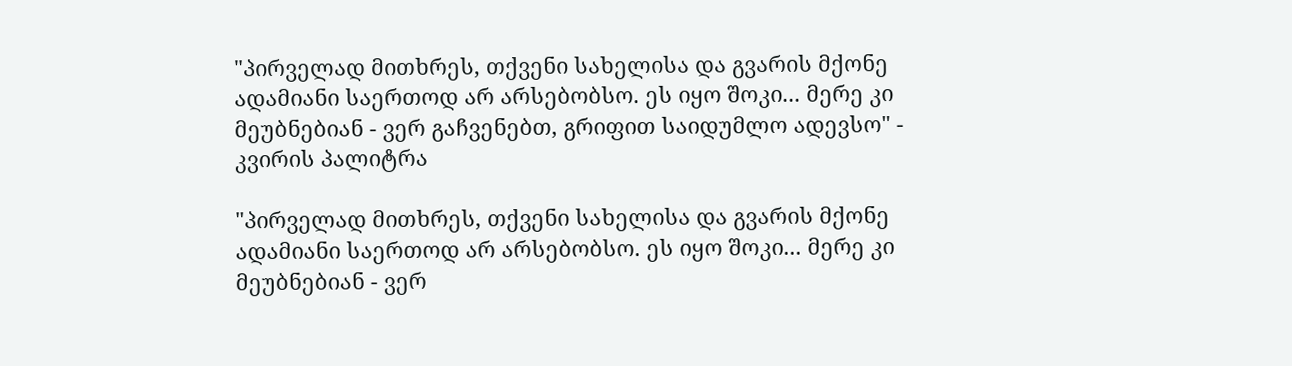"პირველად მითხრეს, თქვენი სახელისა და გვარის მქონე ადამიანი საერთოდ არ არსებობსო. ეს იყო შოკი... მერე კი მეუბნებიან - ვერ გაჩვენებთ, გრიფით საიდუმლო ადევსო" - კვირის პალიტრა

"პირველად მითხრეს, თქვენი სახელისა და გვარის მქონე ადამიანი საერთოდ არ არსებობსო. ეს იყო შოკი... მერე კი მეუბნებიან - ვერ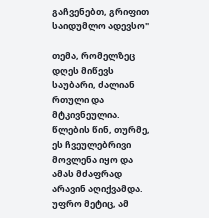გაჩვენებთ, გრიფით საიდუმლო ადევსო"

თემა, რომელზეც დღეს მიწევს საუბარი, ძალიან რთული და მტკივნეულია. წლების წინ, თურმე, ეს ჩვეულებრივი მოვლენა იყო და ამას მძაფრად არავინ აღიქვამდა. უფრო მეტიც, ამ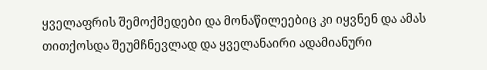ყველაფრის შემოქმედები და მონაწილეებიც კი იყვნენ და ამას თითქოსდა შეუმჩნევლად და ყველანაირი ადამიანური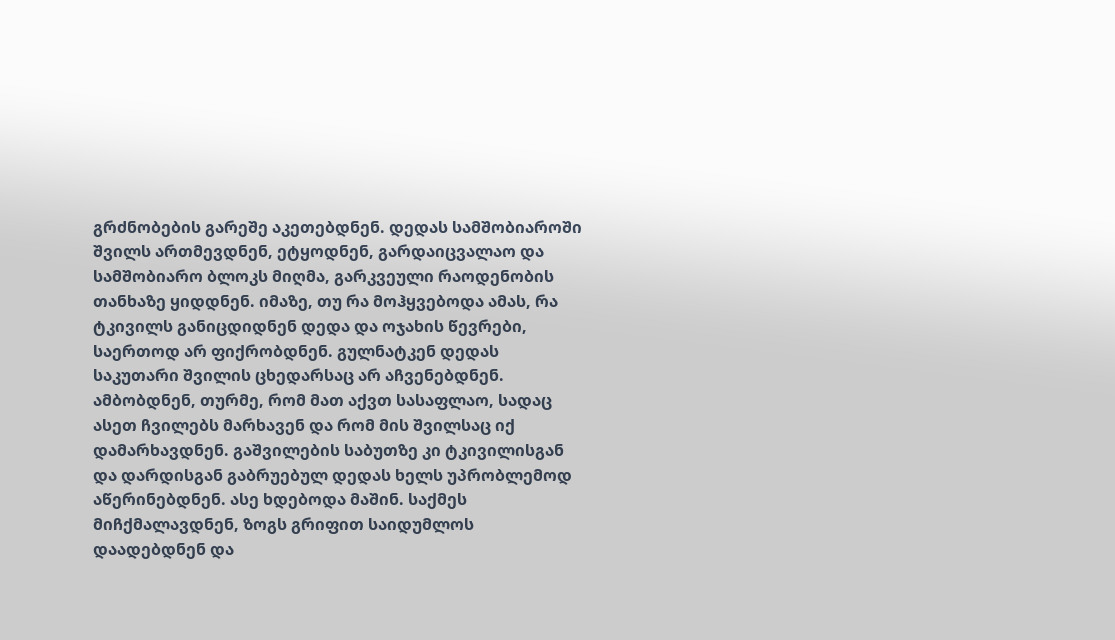გრძნობების გარეშე აკეთებდნენ. დედას სამშობიაროში შვილს ართმევდნენ, ეტყოდნენ, გარდაიცვალაო და სამშობიარო ბლოკს მიღმა, გარკვეული რაოდენობის თანხაზე ყიდდნენ. იმაზე, თუ რა მოჰყვებოდა ამას, რა ტკივილს განიცდიდნენ დედა და ოჯახის წევრები, საერთოდ არ ფიქრობდნენ. გულნატკენ დედას საკუთარი შვილის ცხედარსაც არ აჩვენებდნენ. ამბობდნენ, თურმე, რომ მათ აქვთ სასაფლაო, სადაც ასეთ ჩვილებს მარხავენ და რომ მის შვილსაც იქ დამარხავდნენ. გაშვილების საბუთზე კი ტკივილისგან და დარდისგან გაბრუებულ დედას ხელს უპრობლემოდ აწერინებდნენ. ასე ხდებოდა მაშინ. საქმეს მიჩქმალავდნენ, ზოგს გრიფით საიდუმლოს დაადებდნენ და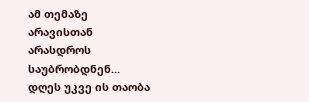ამ თემაზე არავისთან არასდროს საუბრობდნენ... დღეს უკვე ის თაობა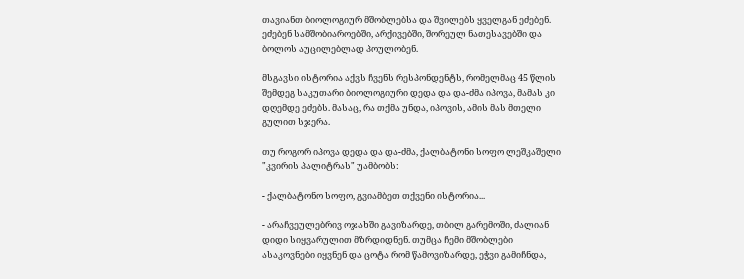თავიანთ ბიოლოგიურ მშობლებსა და შვილებს ყველგან ეძებენ. ეძებენ სამშობიაროებში, არქივებში, შორეულ ნათესავებში და ბოლოს აუცილებლად პოულობენ.

მსგავსი ისტორია აქვს ჩვენს რესპონდენტს, რომელმაც 45 წლის შემდეგ საკუთარი ბიოლოგიური დედა და და-ძმა იპოვა, მამას კი დღემდე ეძებს. მასაც, რა თქმა უნდა, იპოვის, ამის მას მთელი გულით სჯერა.

თუ როგორ იპოვა დედა და და-ძმა, ქალბატონი სოფო ლეშკაშელი "კვირის პალიტრას" უამბობს:

- ქალბატონო სოფო, გვიამბეთ თქვენი ისტორია...

- არაჩვეულებრივ ოჯახში გავიზარდე, თბილ გარემოში, ძალიან დიდი სიყვარულით მზრდიდნენ. თუმცა ჩემი მშობლები ასაკოვნები იყვნენ და ცოტა რომ წამოვიზარდე, ეჭვი გამიჩნდა,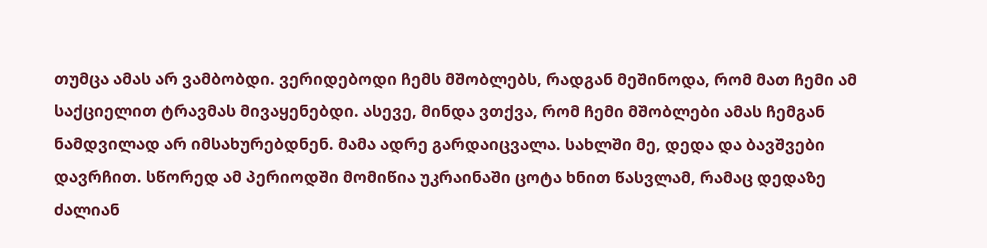თუმცა ამას არ ვამბობდი. ვერიდებოდი ჩემს მშობლებს, რადგან მეშინოდა, რომ მათ ჩემი ამ საქციელით ტრავმას მივაყენებდი. ასევე, მინდა ვთქვა, რომ ჩემი მშობლები ამას ჩემგან ნამდვილად არ იმსახურებდნენ. მამა ადრე გარდაიცვალა. სახლში მე, დედა და ბავშვები დავრჩით. სწორედ ამ პერიოდში მომიწია უკრაინაში ცოტა ხნით წასვლამ, რამაც დედაზე ძალიან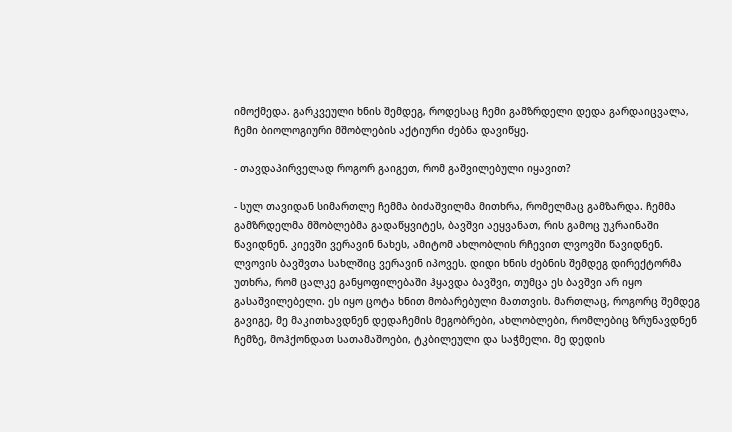იმოქმედა. გარკვეული ხნის შემდეგ, როდესაც ჩემი გამზრდელი დედა გარდაიცვალა, ჩემი ბიოლოგიური მშობლების აქტიური ძებნა დავიწყე.

- თავდაპირველად როგორ გაიგეთ, რომ გაშვილებული იყავით?

- სულ თავიდან სიმართლე ჩემმა ბიძაშვილმა მითხრა, რომელმაც გამზარდა. ჩემმა გამზრდელმა მშობლებმა გადაწყვიტეს, ბავშვი აეყვანათ, რის გამოც უკრაინაში წავიდნენ. კიევში ვერავინ ნახეს, ამიტომ ახლობლის რჩევით ლვოვში წავიდნენ. ლვოვის ბავშვთა სახლშიც ვერავინ იპოვეს. დიდი ხნის ძებნის შემდეგ დირექტორმა უთხრა, რომ ცალკე განყოფილებაში ჰყავდა ბავშვი, თუმცა ეს ბავშვი არ იყო გასაშვილებელი. ეს იყო ცოტა ხნით მობარებული მათთვის. მართლაც, როგორც შემდეგ გავიგე, მე მაკითხავდნენ დედაჩემის მეგობრები, ახლობლები, რომლებიც ზრუნავდნენ ჩემზე, მოჰქონდათ სათამაშოები, ტკბილეული და საჭმელი. მე დედის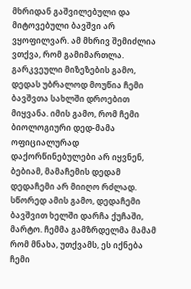მხრიდან გაშვილებული და მიტოვებული ბავშვი არ ვყოფილვარ. ამ მხრივ შემიძლია ვთქვა, რომ გამიმართლა. გარკვეული მიზეზების გამო, დედას უბრალოდ მოუწია ჩემი ბავშვთა სახლში დროებით მიყვანა. იმის გამო, რომ ჩემი ბიოლოგიური დედ-მამა ოფიციალურად დაქორწინებულები არ იყვნენ, ბებიამ, მამაჩემის დედამ დედაჩემი არ მიიღო რძლად. სწორედ ამის გამო, დედაჩემი ბავშვით ხელში დარჩა ქუჩაში, მარტო. ჩემმა გამზრდელმა მამამ რომ მნახა, უთქვამს, ეს იქნება ჩემი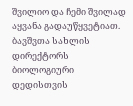შვილიო და ჩემი შვილად აყვანა გადაუწყვეტიათ. ბავშვთა სახლის დირექტორს ბიოლოგიური დედისთვის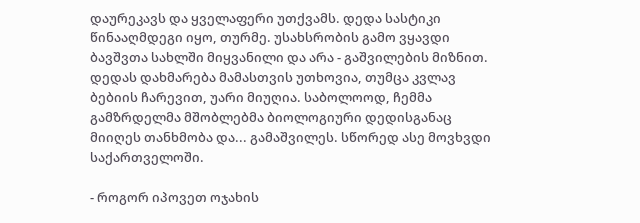დაურეკავს და ყველაფერი უთქვამს. დედა სასტიკი წინააღმდეგი იყო, თურმე. უსახსრობის გამო ვყავდი ბავშვთა სახლში მიყვანილი და არა - გაშვილების მიზნით. დედას დახმარება მამასთვის უთხოვია, თუმცა კვლავ ბებიის ჩარევით, უარი მიუღია. საბოლოოდ, ჩემმა გამზრდელმა მშობლებმა ბიოლოგიური დედისგანაც მიიღეს თანხმობა და... გამაშვილეს. სწორედ ასე მოვხვდი საქართველოში.

- როგორ იპოვეთ ოჯახის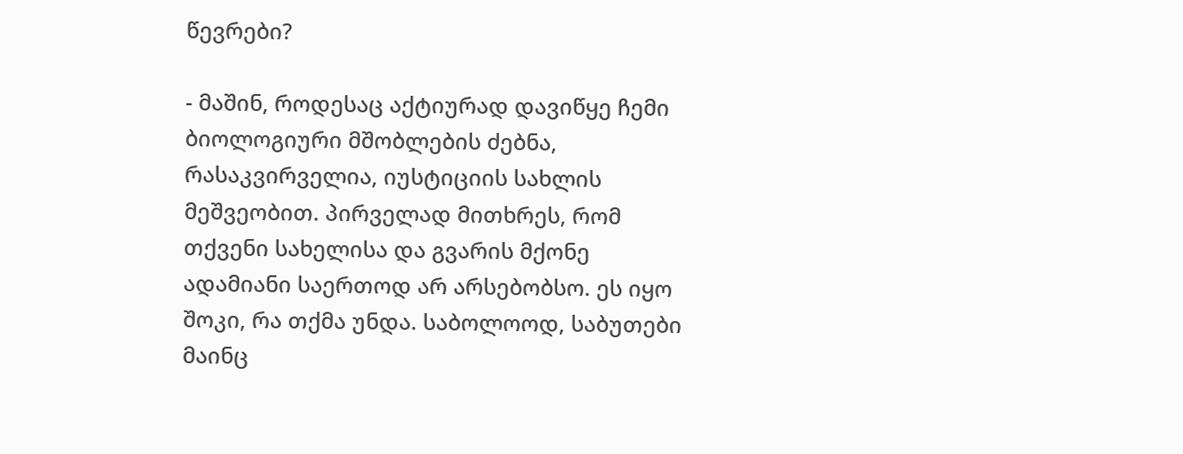წევრები?

- მაშინ, როდესაც აქტიურად დავიწყე ჩემი ბიოლოგიური მშობლების ძებნა, რასაკვირველია, იუსტიციის სახლის მეშვეობით. პირველად მითხრეს, რომ თქვენი სახელისა და გვარის მქონე ადამიანი საერთოდ არ არსებობსო. ეს იყო შოკი, რა თქმა უნდა. საბოლოოდ, საბუთები მაინც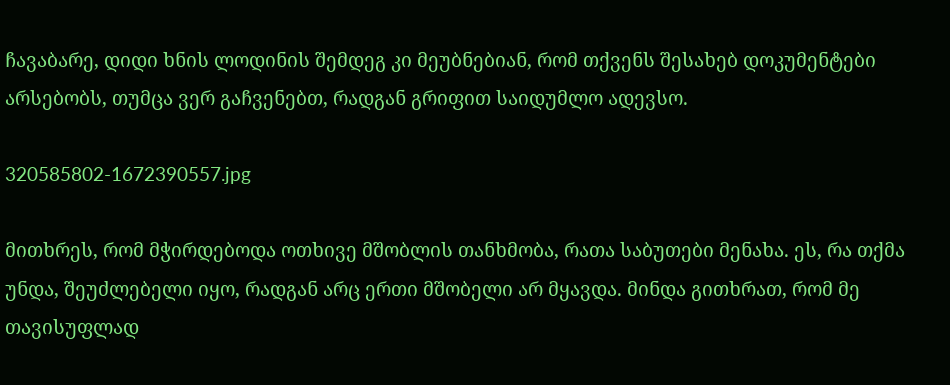ჩავაბარე, დიდი ხნის ლოდინის შემდეგ კი მეუბნებიან, რომ თქვენს შესახებ დოკუმენტები არსებობს, თუმცა ვერ გაჩვენებთ, რადგან გრიფით საიდუმლო ადევსო.

320585802-1672390557.jpg

მითხრეს, რომ მჭირდებოდა ოთხივე მშობლის თანხმობა, რათა საბუთები მენახა. ეს, რა თქმა უნდა, შეუძლებელი იყო, რადგან არც ერთი მშობელი არ მყავდა. მინდა გითხრათ, რომ მე თავისუფლად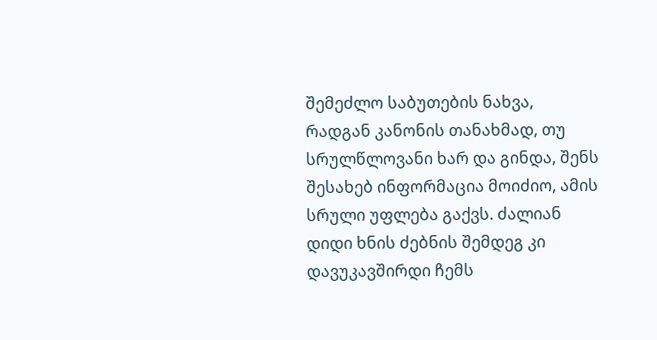შემეძლო საბუთების ნახვა, რადგან კანონის თანახმად, თუ სრულწლოვანი ხარ და გინდა, შენს შესახებ ინფორმაცია მოიძიო, ამის სრული უფლება გაქვს. ძალიან დიდი ხნის ძებნის შემდეგ კი დავუკავშირდი ჩემს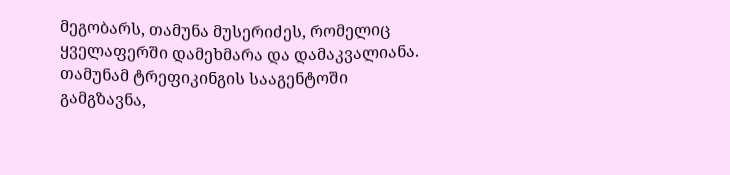მეგობარს, თამუნა მუსერიძეს, რომელიც ყველაფერში დამეხმარა და დამაკვალიანა. თამუნამ ტრეფიკინგის სააგენტოში გამგზავნა,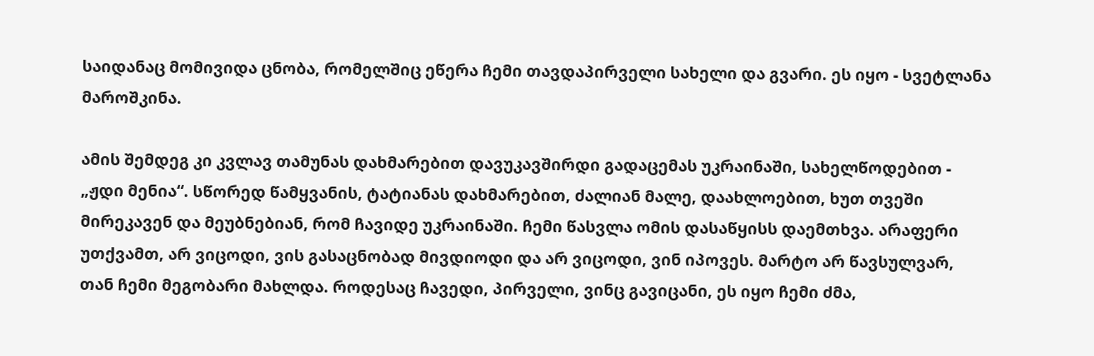საიდანაც მომივიდა ცნობა, რომელშიც ეწერა ჩემი თავდაპირველი სახელი და გვარი. ეს იყო - სვეტლანა მაროშკინა.

ამის შემდეგ კი კვლავ თამუნას დახმარებით დავუკავშირდი გადაცემას უკრაინაში, სახელწოდებით - „ჟდი მენია“. სწორედ წამყვანის, ტატიანას დახმარებით, ძალიან მალე, დაახლოებით, ხუთ თვეში მირეკავენ და მეუბნებიან, რომ ჩავიდე უკრაინაში. ჩემი წასვლა ომის დასაწყისს დაემთხვა. არაფერი უთქვამთ, არ ვიცოდი, ვის გასაცნობად მივდიოდი და არ ვიცოდი, ვინ იპოვეს. მარტო არ წავსულვარ, თან ჩემი მეგობარი მახლდა. როდესაც ჩავედი, პირველი, ვინც გავიცანი, ეს იყო ჩემი ძმა,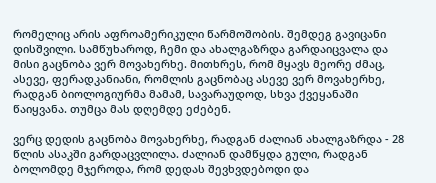რომელიც არის აფროამერიკული წარმოშობის. შემდეგ გავიცანი დისშვილი. სამწუხაროდ, ჩემი და ახალგაზრდა გარდაიცვალა და მისი გაცნობა ვერ მოვახერხე. მითხრეს, რომ მყავს მეორე ძმაც, ასევე, ფერადკანიანი, რომლის გაცნობაც ასევე ვერ მოვახერხე, რადგან ბიოლოგიურმა მამამ, სავარაუდოდ, სხვა ქვეყანაში წაიყვანა. თუმცა მას დღემდე ეძებენ.

ვერც დედის გაცნობა მოვახერხე, რადგან ძალიან ახალგაზრდა - 28 წლის ასაკში გარდაცვლილა. ძალიან დამწყდა გული, რადგან ბოლომდე მჯეროდა, რომ დედას შევხვდებოდი და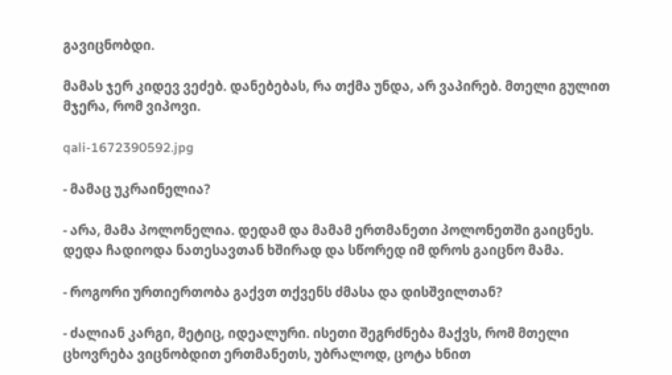გავიცნობდი.

მამას ჯერ კიდევ ვეძებ. დანებებას, რა თქმა უნდა, არ ვაპირებ. მთელი გულით მჯერა, რომ ვიპოვი.

qali-1672390592.jpg

- მამაც უკრაინელია?

- არა, მამა პოლონელია. დედამ და მამამ ერთმანეთი პოლონეთში გაიცნეს. დედა ჩადიოდა ნათესავთან ხშირად და სწორედ იმ დროს გაიცნო მამა.

- როგორი ურთიერთობა გაქვთ თქვენს ძმასა და დისშვილთან?

- ძალიან კარგი, მეტიც, იდეალური. ისეთი შეგრძნება მაქვს, რომ მთელი ცხოვრება ვიცნობდით ერთმანეთს, უბრალოდ, ცოტა ხნით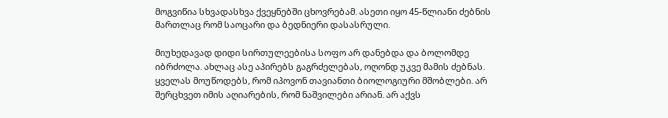მოგვიწია სხვადასხვა ქვეყნებში ცხოვრებამ. ასეთი იყო 45-წლიანი ძებნის მართლაც რომ საოცარი და ბედნიერი დასასრული.

მიუხედავად დიდი სირთულეებისა სოფო არ დანებდა და ბოლომდე იბრძოლა. ახლაც ასე აპირებს გაგრძელებას, ოღონდ უკვე მამის ძებნას. ყველას მოუწოდებს, რომ იპოვონ თავიანთი ბიოლოგიური მშობლები. არ შერცხვეთ იმის აღიარების, რომ ნაშვილები არიან. არ აქვს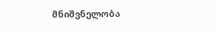მნიშვნელობა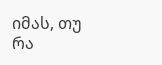იმას, თუ რა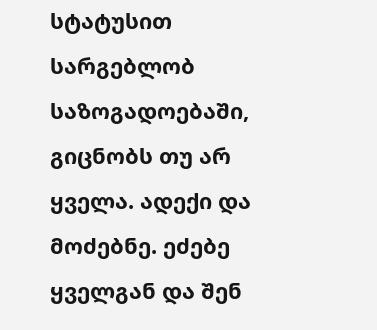სტატუსით სარგებლობ საზოგადოებაში, გიცნობს თუ არ ყველა. ადექი და მოძებნე. ეძებე ყველგან და შენ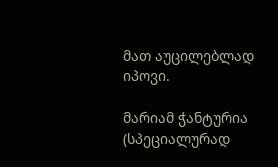მათ აუცილებლად იპოვი.

მარიამ ჭანტურია (სპეციალურად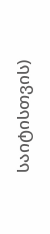საიტისთვის)